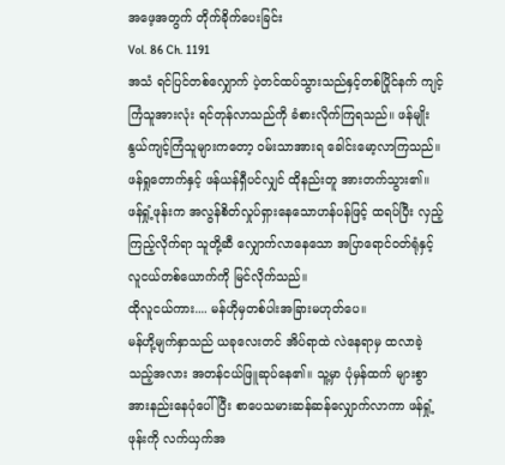အဖေ့အတွက် တိုက်ခိုက်ပေးခြင်း
Vol. 86 Ch. 1191
အသံ ရင်ပြင်တစ်လျှောက် ပဲ့တင်ထပ်သွားသည်နှင့်တစ်ပြိုင်နက် ကျင့်ကြံသူအားလုံး ရင်တုန်လာသည်ကို ခံစားလိုက်ကြရသည်။ ဖန်မျိုးနွယ်ကျင့်ကြံသူများကတော့ ဝမ်းသာအားရ ခေါင်းမော့လာကြသည်။ ဖန်ရှုတောက်နှင့် ဖန်ယန်ရှီပင်လျှင် ထိုနည်းတူ အားတက်သွား၏။
ဖန်ရှုံ့ဖုန်းက အလွန်စိတ်လှုပ်ရှားနေသောဟန်ပန်ဖြင့် ထရပ်ပြီး လှည့်ကြည့်လိုက်ရာ သူတို့ဆီ လျှောက်လာနေသော အပြာရောင်ဝတ်ရုံနှင့်လူငယ်တစ်ယောက်ကို မြင်လိုက်သည်။
ထိုလူငယ်ကား.... မန်ဟိုမှတစ်ပါးအခြားမဟုတ်ပေ။
မန်ဟို့မျက်နှာသည် ယခုလေးတင် အိပ်ရာထဲ လဲနေရာမှ ထလာခဲ့သည့်အလား အတန်ငယ်ဖြူဆုပ်နေ၏။ သူ့မှာ ပုံမှန်ထက် များစွာအားနည်းနေပုံပေါ်ပြီး စာပေသမားဆန်ဆန်လျှောက်လာကာ ဖန်ရှုံ့ဖုန်းကို လက်ယှက်အ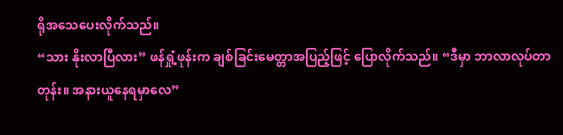ရိုအသေပေးလိုက်သည်။
“သား နိုးလာပြီလား” ဖန်ရှုံ့ဖုန်းက ချစ်ခြင်းမေတ္တာအပြည့်ဖြင့် ပြောလိုက်သည်။ “ဒီမှာ ဘာလာလုပ်တာတုန်း။ အနားယူနေရမှာလေ”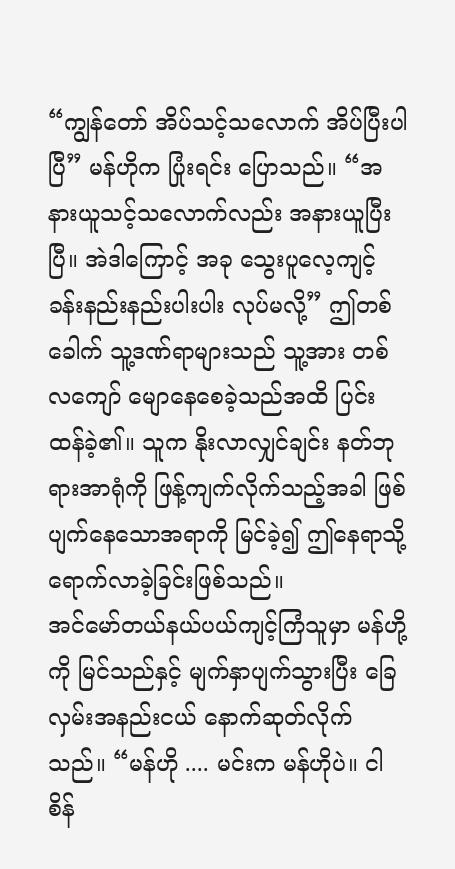“ကျွန်တော် အိပ်သင့်သလောက် အိပ်ပြီးပါပြီ” မန်ဟိုက ပြုံးရင်း ပြောသည်။ “အနားယူသင့်သလောက်လည်း အနားယူပြီးပြီ။ အဲဒါကြောင့် အခု သွေးပူလေ့ကျင့်ခန်းနည်းနည်းပါးပါး လုပ်မလို့” ဤတစ်ခေါက် သူ့ဒဏ်ရာများသည် သူ့အား တစ်လကျော် မျောနေစေခဲ့သည်အထိ ပြင်းထန်ခဲ့၏။ သူက နိုးလာလျှင်ချင်း နတ်ဘုရားအာရုံကို ဖြန့်ကျက်လိုက်သည့်အခါ ဖြစ်ပျက်နေသောအရာကို မြင်ခဲ့၍ ဤနေရာသို့ ရောက်လာခဲ့ခြင်းဖြစ်သည်။
အင်မော်တယ်နယ်ပယ်ကျင့်ကြံသူမှာ မန်ဟို့ကို မြင်သည်နှင့် မျက်နှာပျက်သွားပြီး ခြေလှမ်းအနည်းငယ် နောက်ဆုတ်လိုက်သည်။ “မန်ဟို .... မင်းက မန်ဟိုပဲ။ ငါ စိန်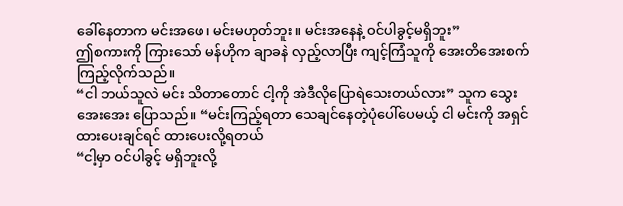ခေါ်နေတာက မင်းအဖေ၊ မင်းမဟုတ်ဘူး။ မင်းအနေနဲ့ ဝင်ပါခွင့်မရှိဘူး”
ဤစကားကို ကြားသော် မန်ဟိုက ချာခနဲ လှည့်လာပြီး ကျင့်ကြံသူကို အေးတိအေးစက် ကြည့်လိုက်သည်။
“ငါ ဘယ်သူလဲ မင်း သိတာတောင် ငါ့ကို အဲဒီလိုပြောရဲသေးတယ်လား” သူက သွေးအေးအေး ပြောသည်။ “မင်းကြည့်ရတာ သေချင်နေတဲ့ပုံပေါ်ပေမယ့် ငါ မင်းကို အရှင်ထားပေးချင်ရင် ထားပေးလို့ရတယ်
“ငါ့မှာ ဝင်ပါခွင့် မရှိဘူးလို့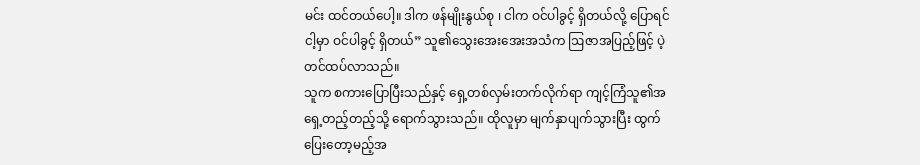မင်း ထင်တယ်ပေါ့။ ဒါက ဖန်မျိုးနွယ်စု ၊ ငါက ဝင်ပါခွင့် ရှိတယ်လို့ ပြောရင် ငါ့မှာ ဝင်ပါခွင့် ရှိတယ်” သူ၏သွေးအေးအေးအသံက ဩဇာအပြည့်ဖြင့် ပဲ့တင်ထပ်လာသည်။
သူက စကားပြောပြီးသည်နှင့် ရှေ့တစ်လှမ်းတက်လိုက်ရာ ကျင့်ကြံသူ၏အရှေ့တည့်တည့်သို့ ရောက်သွားသည်။ ထိုလူမှာ မျက်နှာပျက်သွားပြီး ထွက်ပြေးတော့မည့်အ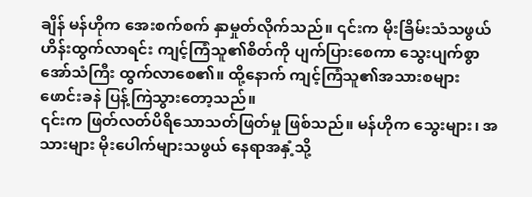ချိန် မန်ဟိုက အေးစက်စက် နှာမှုတ်လိုက်သည်။ ၎င်းက မိုးခြိမ်းသံသဖွယ် ဟိန်းထွက်လာရင်း ကျင့်ကြံသူ၏စိတ်ကို ပျက်ပြားစေကာ သွေးပျက်စွာအော်သံကြီး ထွက်လာစေ၏။ ထို့နောက် ကျင့်ကြံသူ၏အသားစများ ဖောင်းခနဲ ပြန့်ကြဲသွားတော့သည်။
၎င်းက ဖြတ်လတ်ပိရိသောသတ်ဖြတ်မှု ဖြစ်သည်။ မန်ဟိုက သွေးများ၊ အသားများ မိုးပေါက်များသဖွယ် နေရာအနှံ့သို့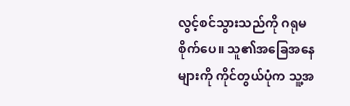လွင့်စင်သွားသည်ကို ဂရုမစိုက်ပေ။ သူ၏အခြေအနေများကို ကိုင်တွယ်ပုံက သူ့အ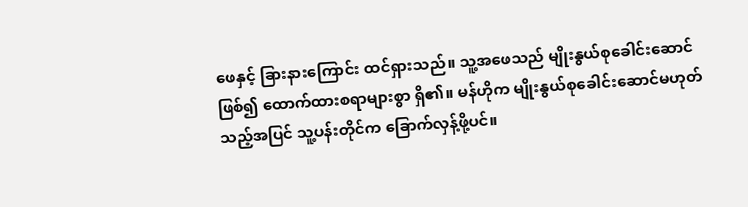ဖေနှင့် ခြားနားကြောင်း ထင်ရှားသည်။ သူ့အဖေသည် မျိုးနွယ်စုခေါင်းဆောင်ဖြစ်၍ ထောက်ထားစရာများစွာ ရှိ၏။ မန်ဟိုက မျိုးနွယ်စုခေါင်းဆောင်မဟုတ်သည့်အပြင် သူ့ပန်းတိုင်က ခြောက်လှန့်ဖို့ပင်။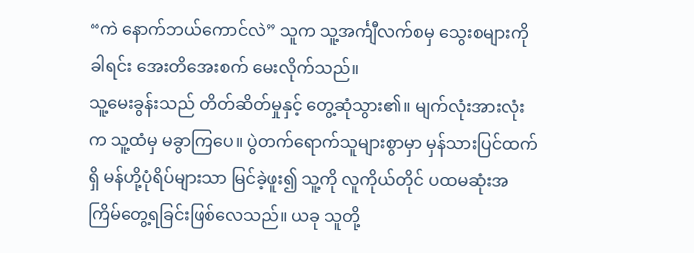“ကဲ နောက်ဘယ်ကောင်လဲ” သူက သူ့အင်္ကျီလက်စမှ သွေးစများကို ခါရင်း အေးတိအေးစက် မေးလိုက်သည်။
သူ့မေးခွန်းသည် တိတ်ဆိတ်မှုနှင့် တွေ့ဆုံသွား၏။ မျက်လုံးအားလုံးက သူ့ထံမှ မခွာကြပေ။ ပွဲတက်ရောက်သူများစွာမှာ မှန်သားပြင်ထက်ရှိ မန်ဟို့ပုံရိပ်များသာ မြင်ခဲ့ဖူး၍ သူ့ကို လူကိုယ်တိုင် ပထမဆုံးအကြိမ်တွေ့ရခြင်းဖြစ်လေသည်။ ယခု သူတို့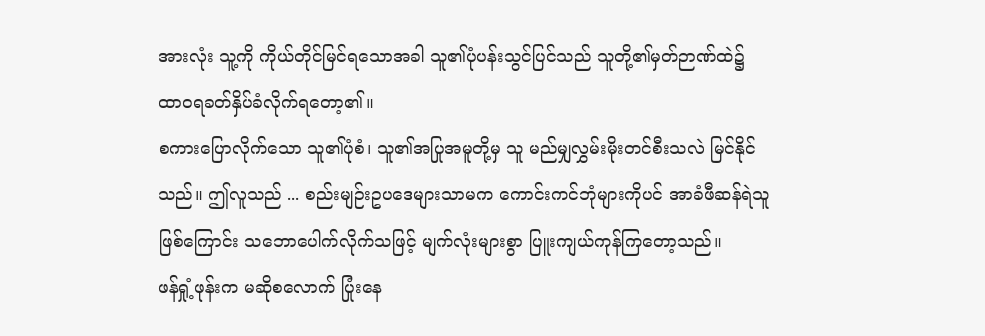အားလုံး သူ့ကို ကိုယ်တိုင်မြင်ရသောအခါ သူ၏ပုံပန်းသွင်ပြင်သည် သူတို့၏မှတ်ဉာဏ်ထဲ၌ ထာဝရခတ်နှိပ်ခံလိုက်ရတော့၏။
စကားပြောလိုက်သော သူ၏ပုံစံ၊ သူ၏အပြုအမူတို့မှ သူ မည်မျှလွှမ်းမိုးတင်စီးသလဲ မြင်နိုင်သည်။ ဤလူသည် ... စည်းမျဉ်းဥပဒေများသာမက ကောင်းကင်ဘုံများကိုပင် အာခံဖီဆန်ရဲသူဖြစ်ကြောင်း သဘောပေါက်လိုက်သဖြင့် မျက်လုံးများစွာ ပြူးကျယ်ကုန်ကြတော့သည်။
ဖန်ရှုံ့ဖုန်းက မဆိုစလောက် ပြုံးနေ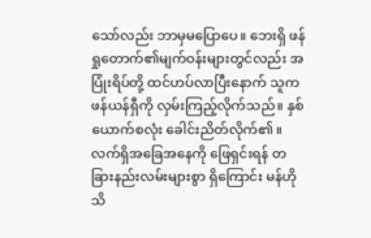သော်လည်း ဘာမှမပြောပေ။ ဘေးရှိ ဖန်ရှုတောက်၏မျက်ဝန်းများတွင်လည်း အပြုံးရိပ်တို့ ထင်ဟပ်လာပြီးနောက် သူက ဖန်ယန်ရှီကို လှမ်းကြည့်လိုက်သည်။ နှစ်ယောက်စလုံး ခေါင်းညိတ်လိုက်၏။
လက်ရှိအခြေအနေကို ဖြေရှင်းရန် တခြားနည်းလမ်းများစွာ ရှိကြောင်း မန်ဟို သိ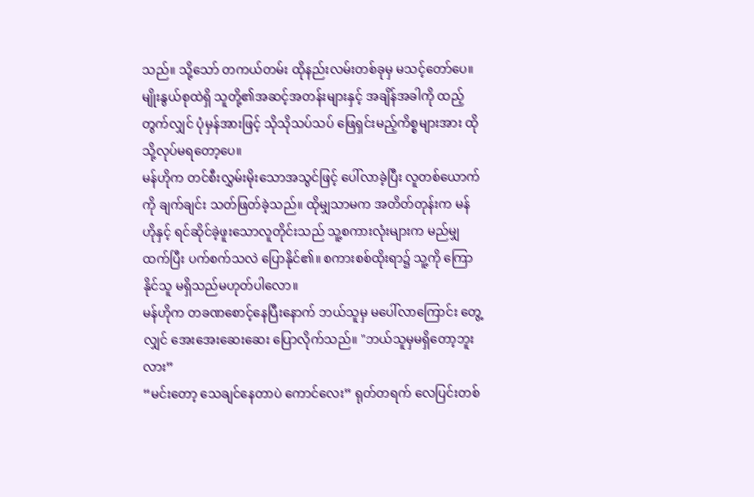သည်။ သို့သော် တကယ်တမ်း ထိုနည်းလမ်းတစ်ခုမှ မသင့်တော်ပေ။ မျိုးနွယ်စုထဲရှိ သူတို့၏အဆင့်အတန်းများနှင့် အချိန်အခါကို ထည့်တွက်လျှင် ပုံမှန်အားဖြင့် သိုသိုသပ်သပ် ဖြေရှင်းမည့်ကိစ္စများအား ထိုသို့လုပ်မရတော့ပေ။
မန်ဟိုက တင်စီးလွှမ်းမိုးသောအသွင်ဖြင့် ပေါ်လာခဲ့ပြီး လူတစ်ယောက်ကို ချက်ချင်း သတ်ဖြတ်ခဲ့သည်။ ထိုမျှသာမက အတိတ်တုန်းက မန်ဟိုနှင့် ရင်ဆိုင်ခဲ့ဖူးသောလူတိုင်းသည် သူ့စကားလုံးများက မည်မျှထက်ပြီး ပက်စက်သလဲ ပြောနိုင်၏။ စကားစစ်ထိုးရာ၌ သူ့ကို ကြောနိုင်သူ မရှိသည်မဟုတ်ပါလော။
မန်ဟိုက တခဏစောင့်နေပြီးနောက် ဘယ်သူမှ မပေါ်လာကြောင်း တွေ့လျှင် အေးအေးဆေးဆေး ပြောလိုက်သည်။ "ဘယ်သူမှမရှိတော့ဘူးလား”
“မင်းတော့ သေချင်နေတာပဲ ကောင်လေး” ရုတ်တရက် လေပြင်းတစ်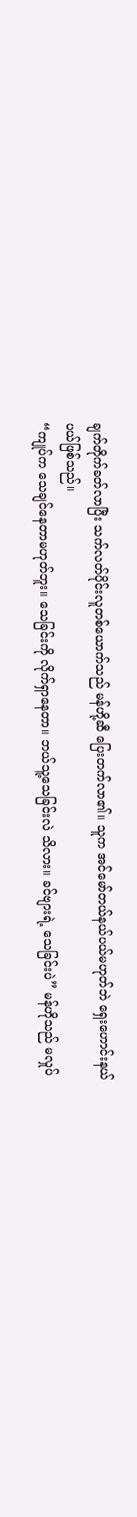ချက်တိုက်ခတ်လာပြီး သက်လတ်ပိုင်းလူတစ်ယောက်သည် မန်ဟို့ဆီ ပြေးတက်လာ၏။ သူက အင်မော်တယ်နယ်ပယ်မဟုတ်ဘဲ ရှေးဟောင်းနယ်ပယ်ဖြစ်သည်။
“ကျုပ်က သေချင်နေတာမဟုတ်ဘူး။ သေခြင်းကို လိုက်ရှာနေတာ။ ဘယ်သူ့သေခြင်းလဲ သိလား။ ခင်ဗျားရဲ့ သေခြင်းပဲ” မန်ဟိုသည် မလှုပ်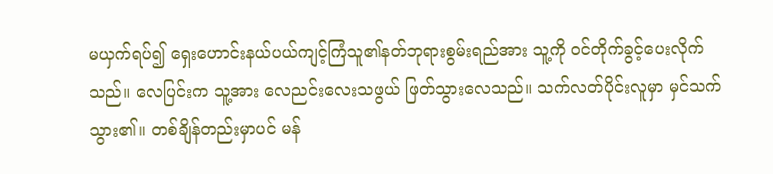မယှက်ရပ်၍ ရှေးဟောင်းနယ်ပယ်ကျင့်ကြံသူ၏နတ်ဘုရားစွမ်းရည်အား သူ့ကို ဝင်တိုက်ခွင့်ပေးလိုက်သည်။ လေပြင်းက သူ့အား လေညင်းလေးသဖွယ် ဖြတ်သွားလေသည်။ သက်လတ်ပိုင်းလူမှာ မှင်သက်သွား၏။ တစ်ချိန်တည်းမှာပင် မန်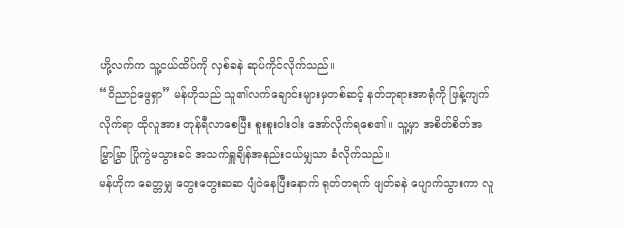ဟို့လက်က သူ့ငယ်ထိပ်ကို လှစ်ခနဲ ဆုပ်ကိုင်လိုက်သည်။
“ဝိညာဉ်ဖွေရှာ” မန်ဟိုသည် သူ၏လက်ချောင်းများမှတစ်ဆင့် နတ်ဘုရားအာရုံကို ဖြန့်ကျက်လိုက်ရာ ထိုလူအား တုန်ရီလာစေပြီး စူးစူးဝါးဝါး အော်လိုက်ရစေ၏။ သူ့မှာ အစိတ်စိတ်အမြွှာမြွှာ ပြိုကွဲမသွားခင် အသက်ရှူချိန်အနည်းငယ်မျှသာ ခံလိုက်သည်။
မန်ဟိုက ခေတ္တမျှ တွေးတွေးဆဆ ပျံဝဲနေပြီးနောက် ရုတ်တရက် ဖျတ်ခနဲ ပျောက်သွားကာ လူ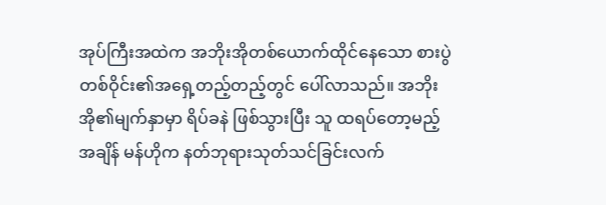အုပ်ကြီးအထဲက အဘိုးအိုတစ်ယောက်ထိုင်နေသော စားပွဲတစ်ဝိုင်း၏အရှေ့တည့်တည့်တွင် ပေါ်လာသည်။ အဘိုးအို၏မျက်နှာမှာ ရိပ်ခနဲ ဖြစ်သွားပြီး သူ ထရပ်တော့မည့်အချိန် မန်ဟိုက နတ်ဘုရားသုတ်သင်ခြင်းလက်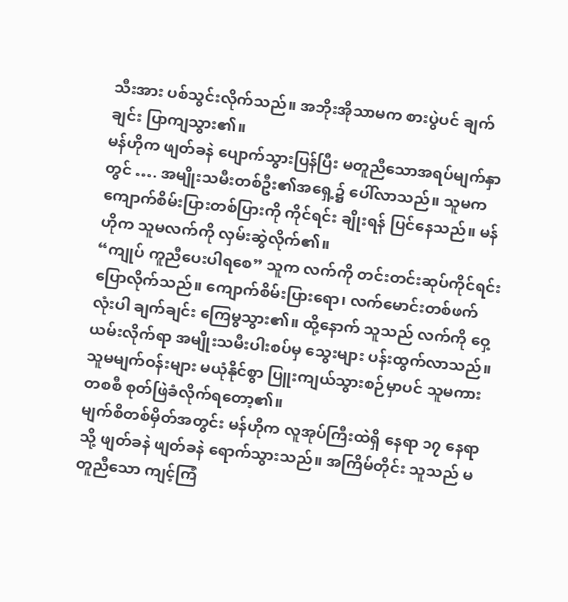သီးအား ပစ်သွင်းလိုက်သည်။ အဘိုးအိုသာမက စားပွဲပင် ချက်ချင်း ပြာကျသွား၏။
မန်ဟိုက ဖျတ်ခနဲ ပျောက်သွားပြန်ပြီး မတူညီသောအရပ်မျက်နှာတွင် …. အမျိုးသမီးတစ်ဦး၏အရှေ့၌ ပေါ်လာသည်။ သူမက ကျောက်စိမ်းပြားတစ်ပြားကို ကိုင်ရင်း ချိုးရန် ပြင်နေသည်။ မန်ဟိုက သူမလက်ကို လှမ်းဆွဲလိုက်၏။
“ကျုပ် ကူညီပေးပါရစေ” သူက လက်ကို တင်းတင်းဆုပ်ကိုင်ရင်း ပြောလိုက်သည်။ ကျောက်စိမ်းပြားရော၊ လက်မောင်းတစ်ဖက်လုံးပါ ချက်ချင်း ကြေမွသွား၏။ ထို့နောက် သူသည် လက်ကို ဝှေ့ယမ်းလိုက်ရာ အမျိုးသမီးပါးစပ်မှ သွေးများ ပန်းထွက်လာသည်။ သူမမျက်ဝန်းများ မယုံနိုင်စွာ ပြူးကျယ်သွားစဉ်မှာပင် သူမကား တစစီ စုတ်ဖြဲခံလိုက်ရတော့၏။
မျက်စိတစ်မှိတ်အတွင်း မန်ဟိုက လူအုပ်ကြီးထဲရှိ နေရာ ၁၇ နေရာသို့ ဖျတ်ခနဲ ဖျတ်ခနဲ ရောက်သွားသည်။ အကြိမ်တိုင်း သူသည် မတူညီသော ကျင့်ကြံ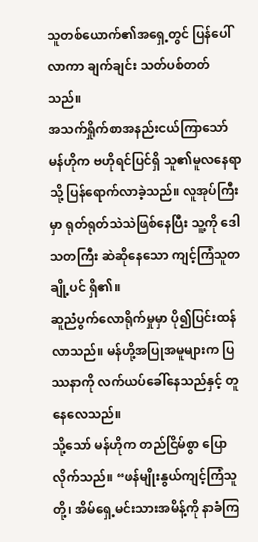သူတစ်ယောက်၏အရှေ့တွင် ပြန်ပေါ်လာကာ ချက်ချင်း သတ်ပစ်တတ်သည်။
အသက်ရှိုက်စာအနည်းငယ်ကြာသော် မန်ဟိုက ဗဟိုရင်ပြင်ရှိ သူ၏မူလနေရာသို့ ပြန်ရောက်လာခဲ့သည်။ လူအုပ်ကြီးမှာ ရုတ်ရုတ်သဲသဲဖြစ်နေပြီး သူ့ကို ဒေါသတကြီး ဆဲဆိုနေသော ကျင့်ကြံသူတချို့ပင် ရှိ၏။
ဆူညံပွက်လောရိုက်မှုမှာ ပို၍ပြင်းထန်လာသည်။ မန်ဟို့အပြုအမူများက ပြဿနာကို လက်ယပ်ခေါ်နေသည်နှင့် တူနေလေသည်။
သို့သော် မန်ဟိုက တည်ငြိမ်စွာ ပြောလိုက်သည်။ “ဖန်မျိုးနွယ်ကျင့်ကြံသူတို့၊ အိမ်ရှေ့မင်းသားအမိန့်ကို နာခံကြ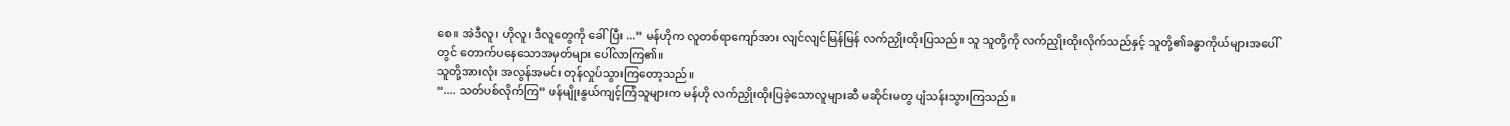စေ။ အဲဒီလူ၊ ဟိုလူ၊ ဒီလူတွေကို ခေါ်ပြီး ...” မန်ဟိုက လူတစ်ရာကျော်အား လျင်လျင်မြန်မြန် လက်ညှိုးထိုးပြသည်။ သူ သူတို့ကို လက်ညှိုးထိုးလိုက်သည်နှင့် သူတို့၏ခန္ဓာကိုယ်များအပေါ်တွင် တောက်ပနေသောအမှတ်များ ပေါ်လာကြ၏။
သူတို့အားလုံး အလွန်အမင်း တုန်လှုပ်သွားကြတော့သည်။
“.... သတ်ပစ်လိုက်ကြ” ဖန်မျိုးနွယ်ကျင့်ကြံသူများက မန်ဟို လက်ညှိုးထိုးပြခဲ့သောလူများဆီ မဆိုင်းမတွ ပျံသန်းသွားကြသည်။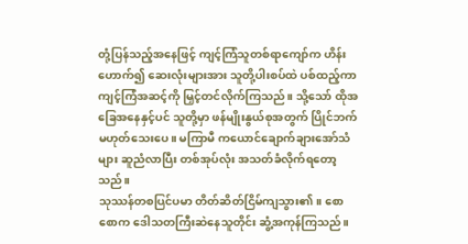တုံ့ပြန်သည့်အနေဖြင့် ကျင့်ကြံသူတစ်ရာကျော်က ဟိန်းဟောက်၍ ဆေးလုံးများအား သူတို့ပါးစပ်ထဲ ပစ်ထည့်ကာ ကျင့်ကြံအဆင့်ကို မြှင့်တင်လိုက်ကြသည်။ သို့သော် ထိုအခြေအနေနှင့်ပင် သူတို့မှာ ဖန်မျိုးနွယ်စုအတွက် ပြိုင်ဘက်မဟုတ်သေးပေ။ မကြာမီ ကယောင်ချောက်ချားအော်သံများ ဆူညံလာပြီး တစ်အုပ်လုံး အသတ်ခံလိုက်ရတော့သည်။
သုဿန်တစပြင်ပမာ တိတ်ဆိတ်ငြိမ်ကျသွား၏။ စောစောက ဒေါသတကြီးဆဲနေသူတိုင်း ဆွံ့အကုန်ကြသည်။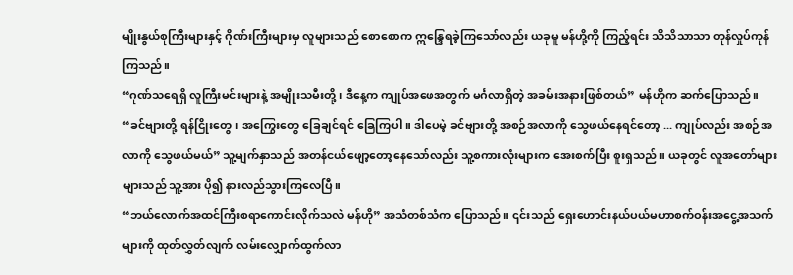မျိုးနွယ်စုကြီးများနှင့် ဂိုဏ်းကြီးများမှ လူများသည် စောစောက ဣန္ဒြေရခဲ့ကြသော်လည်း ယခုမူ မန်ဟို့ကို ကြည့်ရင်း သိသိသာသာ တုန်လှုပ်ကုန်ကြသည်။
“ဂုဏ်သရေရှိ လူကြီးမင်းများနဲ့ အမျိုးသမီးတို့ ၊ ဒီနေ့က ကျုပ်အဖေအတွက် မင်္ဂလာရှိတဲ့ အခမ်းအနားဖြစ်တယ်” မန်ဟိုက ဆက်ပြောသည်။ “ခင်ဗျားတို့ ရန်ငြိုးတွေ၊ အကြွေးတွေ ခြေချင်ရင် ခြေကြပါ။ ဒါပေမဲ့ ခင်ဗျားတို့ အစဉ်အလာကို သွေဖယ်နေရင်တော့ ... ကျုပ်လည်း အစဉ်အလာကို သွေဖယ်မယ်” သူ့မျက်နှာသည် အတန်ငယ်ဖျော့တော့နေသော်လည်း သူ့စကားလုံးများက အေးစက်ပြီး စူးရှသည်။ ယခုတွင် လူအတော်များများသည် သူ့အား ပို၍ နားလည်သွားကြလေပြီ။
“ဘယ်လောက်အထင်ကြီးစရာကောင်းလိုက်သလဲ မန်ဟို” အသံတစ်သံက ပြောသည်။ ၎င်းသည် ရှေးဟောင်းနယ်ပယ်မဟာစက်ဝန်းအငွေ့အသက်များကို ထုတ်လွှတ်လျက် လမ်းလျှောက်ထွက်လာ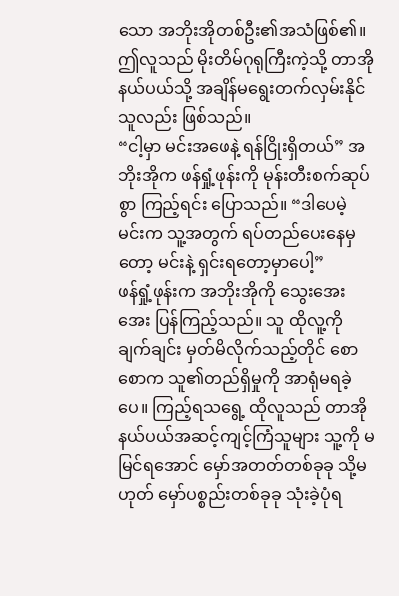သော အဘိုးအိုတစ်ဦး၏အသံဖြစ်၏။ ဤလူသည် မိုးတိမ်ဂုရုကြီးကဲ့သို့ တာအိုနယ်ပယ်သို့ အချိန်မရွေးတက်လှမ်းနိုင်သူလည်း ဖြစ်သည်။
“ငါ့မှာ မင်းအဖေနဲ့ ရန်ငြိုးရှိတယ်” အဘိုးအိုက ဖန်ရှုံ့ဖုန်းကို မုန်းတီးစက်ဆုပ်စွာ ကြည့်ရင်း ပြောသည်။ “ဒါပေမဲ့ မင်းက သူ့အတွက် ရပ်တည်ပေးနေမှတော့ မင်းနဲ့ ရှင်းရတော့မှာပေါ့”
ဖန်ရှုံ့ဖုန်းက အဘိုးအိုကို သွေးအေးအေး ပြန်ကြည့်သည်။ သူ ထိုလူ့ကို ချက်ချင်း မှတ်မိလိုက်သည့်တိုင် စောစောက သူ၏တည်ရှိမှုကို အာရုံမရခဲ့ပေ။ ကြည့်ရသရွေ့ ထိုလူသည် တာအိုနယ်ပယ်အဆင့်ကျင့်ကြံသူများ သူ့ကို မမြင်ရအောင် မှော်အတတ်တစ်ခုခု သို့မဟုတ် မှော်ပစ္စည်းတစ်ခုခု သုံးခဲ့ပုံရ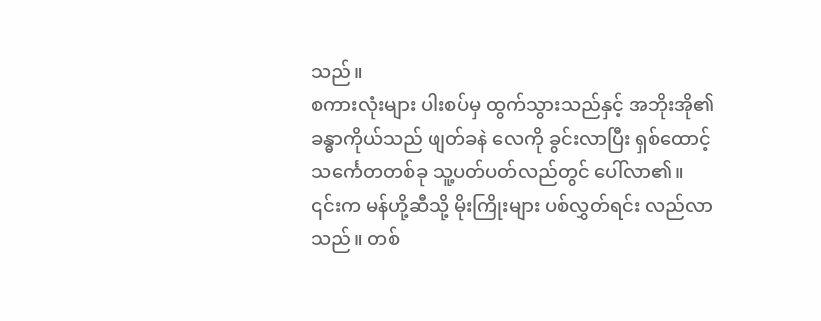သည်။
စကားလုံးများ ပါးစပ်မှ ထွက်သွားသည်နှင့် အဘိုးအို၏ခန္ဓာကိုယ်သည် ဖျတ်ခနဲ လေကို ခွင်းလာပြီး ရှစ်ထောင့်သင်္ကေတတစ်ခု သူ့ပတ်ပတ်လည်တွင် ပေါ်လာ၏။ ၎င်းက မန်ဟို့ဆီသို့ မိုးကြိုးများ ပစ်လွှတ်ရင်း လည်လာသည်။ တစ်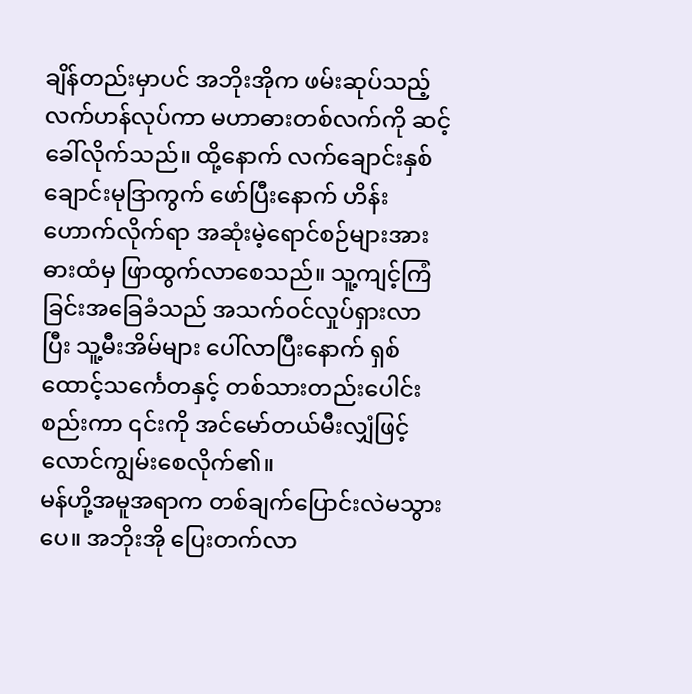ချိန်တည်းမှာပင် အဘိုးအိုက ဖမ်းဆုပ်သည့်လက်ဟန်လုပ်ကာ မဟာဓားတစ်လက်ကို ဆင့်ခေါ်လိုက်သည်။ ထို့နောက် လက်ချောင်းနှစ်ချောင်းမုဒြာကွက် ဖော်ပြီးနောက် ဟိန်းဟောက်လိုက်ရာ အဆုံးမဲ့ရောင်စဉ်များအား ဓားထံမှ ဖြာထွက်လာစေသည်။ သူ့ကျင့်ကြံခြင်းအခြေခံသည် အသက်ဝင်လှုပ်ရှားလာပြီး သူ့မီးအိမ်များ ပေါ်လာပြီးနောက် ရှစ်ထောင့်သင်္ကေတနှင့် တစ်သားတည်းပေါင်းစည်းကာ ၎င်းကို အင်မော်တယ်မီးလျှံဖြင့် လောင်ကျွမ်းစေလိုက်၏။
မန်ဟို့အမူအရာက တစ်ချက်ပြောင်းလဲမသွားပေ။ အဘိုးအို ပြေးတက်လာ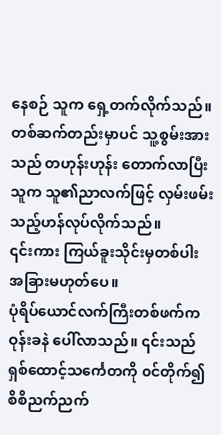နေစဉ် သူက ရှေ့တက်လိုက်သည်။ တစ်ဆက်တည်းမှာပင် သူ့စွမ်းအားသည် တဟုန်းဟုန်း တောက်လာပြီး သူက သူ၏ညာလက်ဖြင့် လှမ်းဖမ်းသည့်ဟန်လုပ်လိုက်သည်။
၎င်းကား ကြယ်ခူးသိုင်းမှတစ်ပါး အခြားမဟုတ်ပေ။
ပုံရိပ်ယောင်လက်ကြီးတစ်ဖက်က ဝုန်းခနဲ ပေါ်လာသည်။ ၎င်းသည် ရှစ်ထောင့်သင်္ကေတကို ၀င်တိုက်၍ စိစိညက်ညက်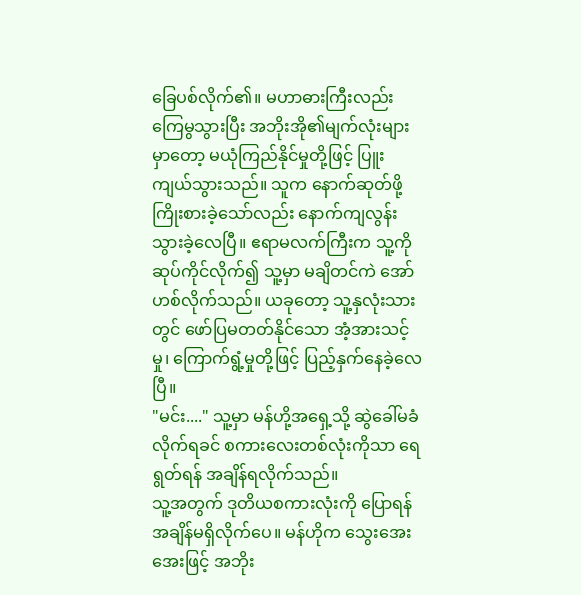ခြေပစ်လိုက်၏။ မဟာဓားကြီးလည်း ကြေမွသွားပြီး အဘိုးအို၏မျက်လုံးများမှာတော့ မယုံကြည်နိုင်မှုတို့ဖြင့် ပြူးကျယ်သွားသည်။ သူက နောက်ဆုတ်ဖို့ ကြိုးစားခဲ့သော်လည်း နောက်ကျလွန်းသွားခဲ့လေပြီ။ ဧရာမလက်ကြီးက သူ့ကို ဆုပ်ကိုင်လိုက်၍ သူ့မှာ မချိတင်ကဲ အော်ဟစ်လိုက်သည်။ ယခုတော့ သူ့နှလုံးသားတွင် ဖော်ပြမတတ်နိုင်သော အံ့အားသင့်မှု၊ ကြောက်ရွံ့မှုတို့ဖြင့် ပြည့်နှက်နေခဲ့လေပြီ။
"မင်း...." သူ့မှာ မန်ဟို့အရှေ့သို့ ဆွဲခေါ်မခံလိုက်ရခင် စကားလေးတစ်လုံးကိုသာ ရေရွတ်ရန် အချိန်ရလိုက်သည်။
သူ့အတွက် ဒုတိယစကားလုံးကို ပြောရန် အချိန်မရှိလိုက်ပေ။ မန်ဟိုက သွေးအေးအေးဖြင့် အဘိုး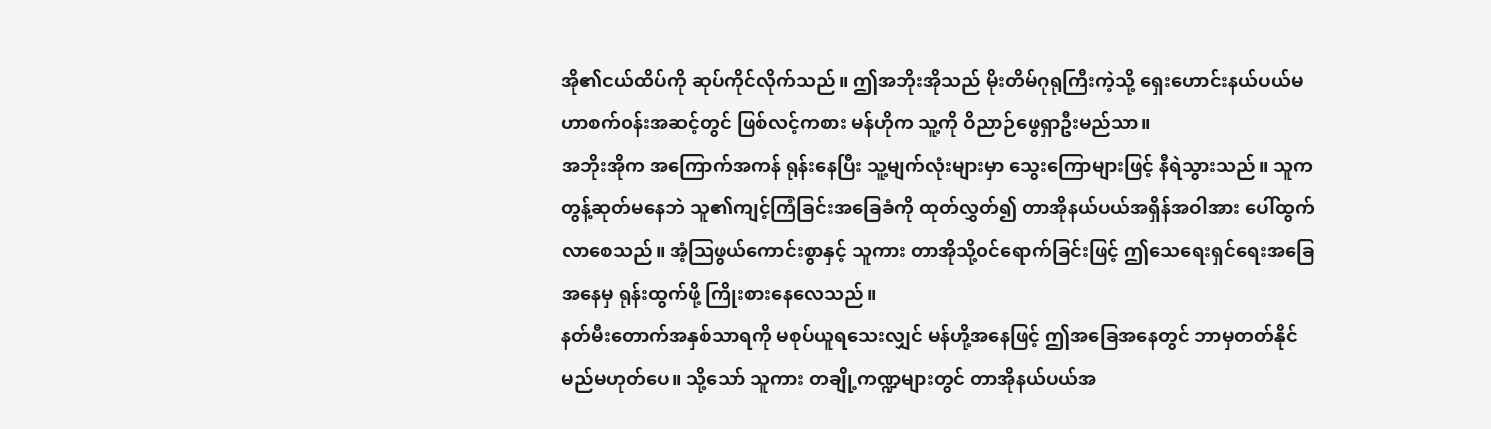အို၏ငယ်ထိပ်ကို ဆုပ်ကိုင်လိုက်သည်။ ဤအဘိုးအိုသည် မိုးတိမ်ဂုရုကြီးကဲ့သို့ ရှေးဟောင်းနယ်ပယ်မဟာစက်၀န်းအဆင့်တွင် ဖြစ်လင့်ကစား မန်ဟိုက သူ့ကို ဝိညာဉ်ဖွေရှာဦးမည်သာ။
အဘိုးအိုက အကြောက်အကန် ရုန်းနေပြီး သူ့မျက်လုံးများမှာ သွေးကြောများဖြင့် နီရဲသွားသည်။ သူက တွန့်ဆုတ်မနေဘဲ သူ၏ကျင့်ကြံခြင်းအခြေခံကို ထုတ်လွှတ်၍ တာအိုနယ်ပယ်အရှိန်အဝါအား ပေါ်ထွက်လာစေသည်။ အံ့ဩဖွယ်ကောင်းစွာနှင့် သူကား တာအိုသို့၀င်ရောက်ခြင်းဖြင့် ဤသေရေးရှင်ရေးအခြေအနေမှ ရုန်းထွက်ဖို့ ကြိုးစားနေလေသည်။
နတ်မီးတောက်အနှစ်သာရကို မစုပ်ယူရသေးလျှင် မန်ဟို့အနေဖြင့် ဤအခြေအနေတွင် ဘာမှတတ်နိုင်မည်မဟုတ်ပေ။ သို့သော် သူကား တချို့ကဏ္ဍများတွင် တာအိုနယ်ပယ်အ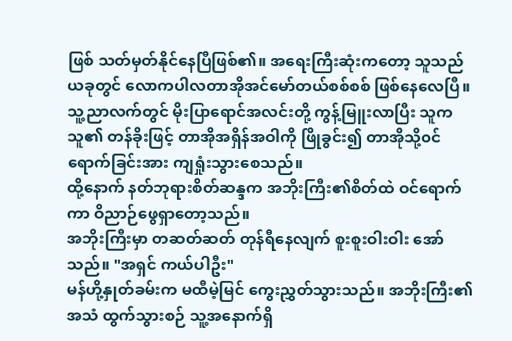ဖြစ် သတ်မှတ်နိုင်နေပြီဖြစ်၏။ အရေးကြီးဆုံးကတော့ သူသည် ယခုတွင် လောကပါလတာအိုအင်မော်တယ်စစ်စစ် ဖြစ်နေလေပြီ။
သူ့ညာလက်တွင် မိုးပြာရောင်အလင်းတို့ ကွန့်မြူးလာပြီး သူက သူ၏ တန်ခိုးဖြင့် တာအိုအရှိန်အဝါကို ဖြိုခွင်း၍ တာအိုသို့၀င်ရောက်ခြင်းအား ကျရှုံးသွားစေသည်။
ထို့နောက် နတ်ဘုရားစိတ်ဆန္ဒက အဘိုးကြီး၏စိတ်ထဲ ဝင်ရောက်ကာ ဝိညာဉ်ဖွေရှာတော့သည်။
အဘိုးကြီးမှာ တဆတ်ဆတ် တုန်ရီနေလျက် စူးစူးဝါးဝါး အော်သည်။ "အရှင် ကယ်ပါဦး"
မန်ဟို့နှုတ်ခမ်းက မထီမဲ့မြင် ကွေးညွှတ်သွားသည်။ အဘိုးကြီး၏အသံ ထွက်သွားစဉ် သူ့အနောက်ရှိ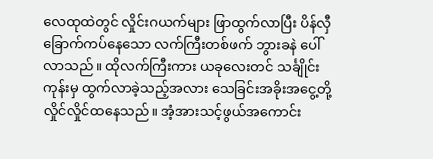လေထုထဲတွင် လှိုင်းဂယက်များ ဖြာထွက်လာပြီး ပိန်လှီခြောက်ကပ်နေသော လက်ကြီးတစ်ဖက် ဘွားခနဲ ပေါ်လာသည်။ ထိုလက်ကြီးကား ယခုလေးတင် သင်္ချိုင်းကုန်းမှ ထွက်လာခဲ့သည့်အလား သေခြင်းအခိုးအငွေ့တို့ လှိုင်လှိုင်ထနေသည်။ အံ့အားသင့်ဖွယ်အကောင်း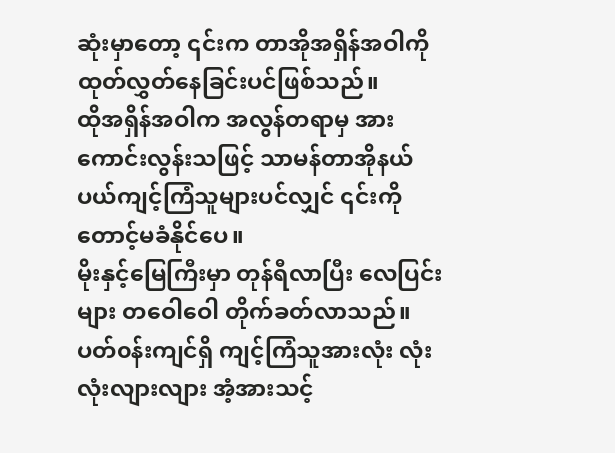ဆုံးမှာတော့ ၎င်းက တာအိုအရှိန်အဝါကို ထုတ်လွှတ်နေခြင်းပင်ဖြစ်သည်။
ထိုအရှိန်အဝါက အလွန်တရာမှ အားကောင်းလွန်းသဖြင့် သာမန်တာအိုနယ်ပယ်ကျင့်ကြံသူများပင်လျှင် ၎င်းကို တောင့်မခံနိုင်ပေ။
မိုးနှင့်မြေကြီးမှာ တုန်ရီလာပြီး လေပြင်းများ တဝေါဝေါ တိုက်ခတ်လာသည်။ ပတ်၀န်းကျင်ရှိ ကျင့်ကြံသူအားလုံး လုံးလုံးလျားလျား အံ့အားသင့်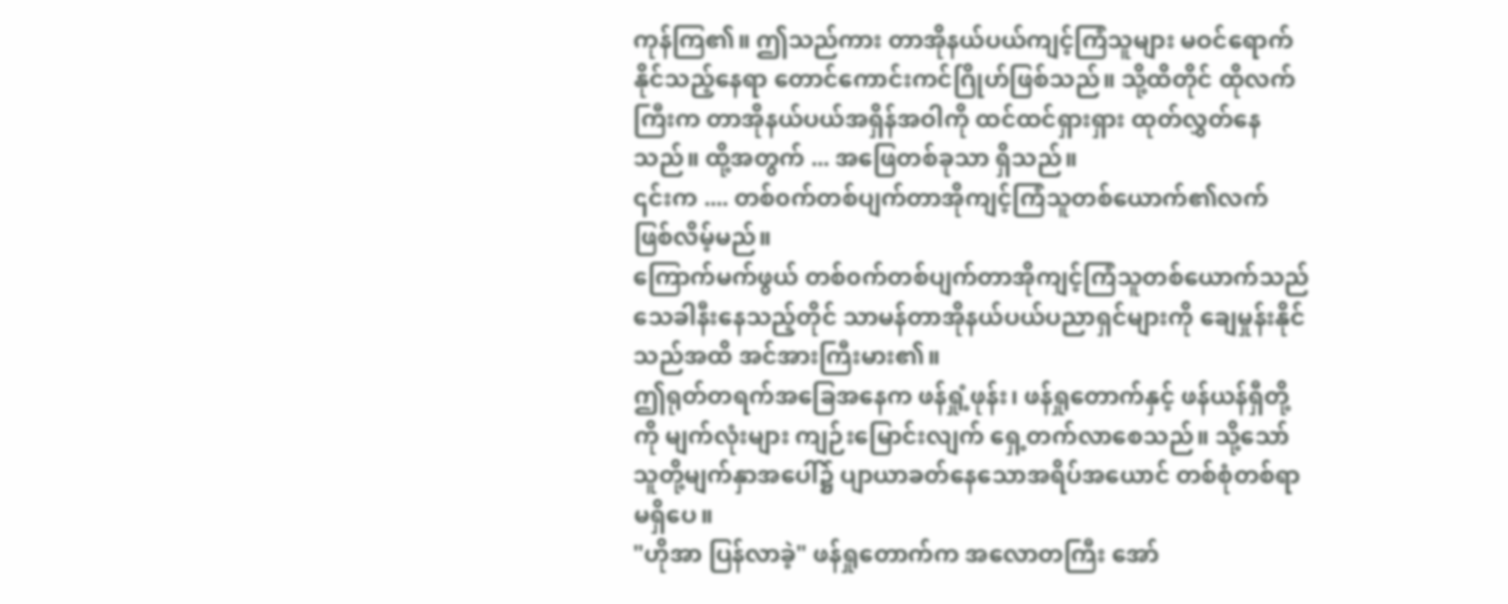ကုန်ကြ၏။ ဤသည်ကား တာအိုနယ်ပယ်ကျင့်ကြံသူများ မဝင်ရောက်နိုင်သည့်နေရာ တောင်ကောင်းကင်ဂြိုဟ်ဖြစ်သည်။ သို့ထိတိုင် ထိုလက်ကြီးက တာအိုနယ်ပယ်အရှိန်အဝါကို ထင်ထင်ရှားရှား ထုတ်လွှတ်နေသည်။ ထို့အတွက် ... အဖြေတစ်ခုသာ ရှိသည်။
၎င်းက .... တစ်၀က်တစ်ပျက်တာအိုကျင့်ကြံသူတစ်ယောက်၏လက် ဖြစ်လိမ့်မည်။
ကြောက်မက်ဖွယ် တစ်၀က်တစ်ပျက်တာအိုကျင့်ကြံသူတစ်ယောက်သည် သေခါနီးနေသည့်တိုင် သာမန်တာအိုနယ်ပယ်ပညာရှင်များကို ချေမှုန်းနိုင်သည်အထိ အင်အားကြီးမား၏။
ဤရုတ်တရက်အခြေအနေက ဖန်ရှုံ့ဖုန်း၊ ဖန်ရှုတောက်နှင့် ဖန်ယန်ရှီတို့ကို မျက်လုံးများ ကျဉ်းမြောင်းလျက် ရှေ့တက်လာစေသည်။ သို့သော် သူတို့မျက်နှာအပေါ်၌ ပျာယာခတ်နေသောအရိပ်အယောင် တစ်စုံတစ်ရာမရှိပေ။
"ဟိုအာ ပြန်လာခဲ့" ဖန်ရှုတောက်က အလောတကြီး အော်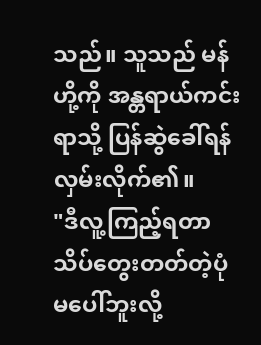သည်။ သူသည် မန်ဟို့ကို အန္တရာယ်ကင်းရာသို့ ပြန်ဆွဲခေါ်ရန် လှမ်းလိုက်၏။
"ဒီလူ့ကြည့်ရတာ သိပ်တွေးတတ်တဲ့ပုံမပေါ်ဘူးလို့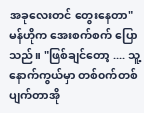အခုလေးတင် တွေးနေတာ" မန်ဟိုက အေးစက်စက် ပြောသည်။ "ဖြစ်ချင်တော့ .... သူ့နောက်ကွယ်မှာ တစ်၀က်တစ်ပျက်တာအို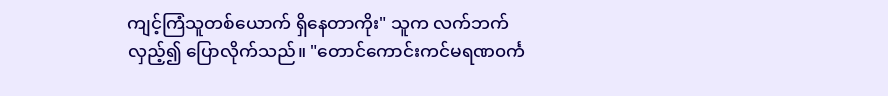ကျင့်ကြံသူတစ်ယောက် ရှိနေတာကိုး" သူက လက်ဘက် လှည့်၍ ပြောလိုက်သည်။ "တောင်ကောင်းကင်မရဏ၀င်္က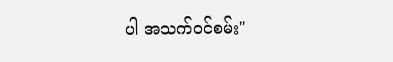ပါ အသက်၀င်စမ်း"